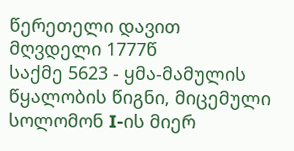წერეთელი დავით მღვდელი 1777წ
საქმე 5623 - ყმა-მამულის წყალობის წიგნი, მიცემული სოლომონ I-ის მიერ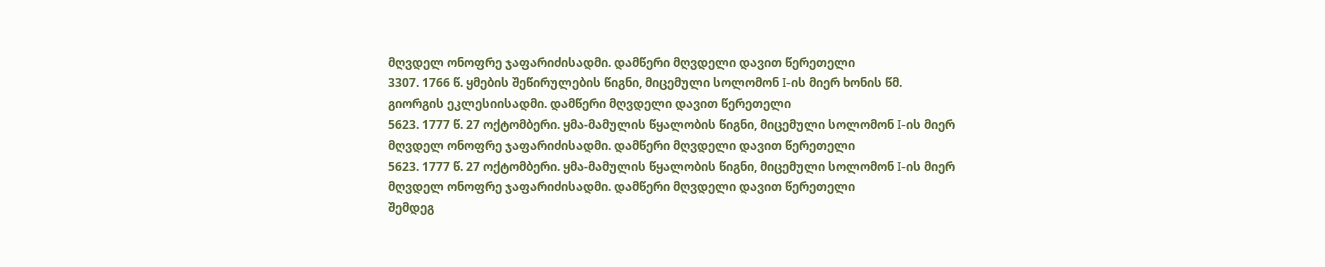მღვდელ ონოფრე ჯაფარიძისადმი. დამწერი მღვდელი დავით წერეთელი
3307. 1766 წ. ყმების შეწირულების წიგნი, მიცემული სოლომონ I-ის მიერ ხონის წმ. გიორგის ეკლესიისადმი. დამწერი მღვდელი დავით წერეთელი
5623. 1777 წ. 27 ოქტომბერი. ყმა-მამულის წყალობის წიგნი, მიცემული სოლომონ I-ის მიერ მღვდელ ონოფრე ჯაფარიძისადმი. დამწერი მღვდელი დავით წერეთელი
5623. 1777 წ. 27 ოქტომბერი. ყმა-მამულის წყალობის წიგნი, მიცემული სოლომონ I-ის მიერ მღვდელ ონოფრე ჯაფარიძისადმი. დამწერი მღვდელი დავით წერეთელი
შემდეგ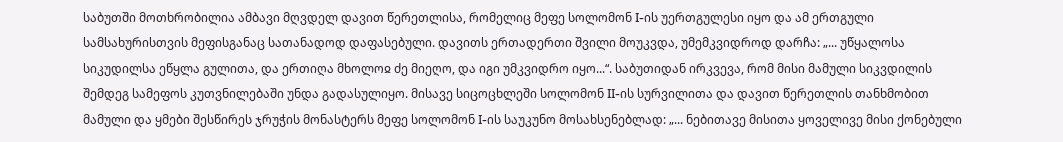საბუთში მოთხრობილია ამბავი მღვდელ დავით წერეთლისა, რომელიც მეფე სოლომონ I-ის უერთგულესი იყო და ამ ერთგული სამსახურისთვის მეფისგანაც სათანადოდ დაფასებული. დავითს ერთადერთი შვილი მოუკვდა, უმემკვიდროდ დარჩა: „... უწყალოსა სიკუდილსა ეწყლა გულითა, და ერთიღა მხოლოჲ ძე მიეღო, და იგი უმკვიდრო იყო...“. საბუთიდან ირკვევა, რომ მისი მამული სიკვდილის შემდეგ სამეფოს კუთვნილებაში უნდა გადასულიყო. მისავე სიცოცხლეში სოლომონ II-ის სურვილითა და დავით წერეთლის თანხმობით მამული და ყმები შესწირეს ჯრუჭის მონასტერს მეფე სოლომონ I-ის საუკუნო მოსახსენებლად: „... ნებითავე მისითა ყოველივე მისი ქონებული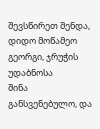შევსწირეთ შენდა, დიდო მოწამეო გეორგი, ჯრუჭის უდაბნოსა
შინა განსვენებულო, და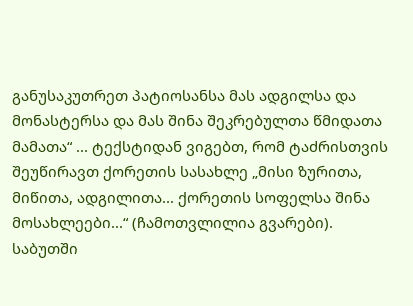განუსაკუთრეთ პატიოსანსა მას ადგილსა და მონასტერსა და მას შინა შეკრებულთა წმიდათა მამათა“ ... ტექსტიდან ვიგებთ, რომ ტაძრისთვის შეუწირავთ ქორეთის სასახლე „მისი ზურითა, მიწითა, ადგილითა... ქორეთის სოფელსა შინა მოსახლეები...“ (ჩამოთვლილია გვარები). საბუთში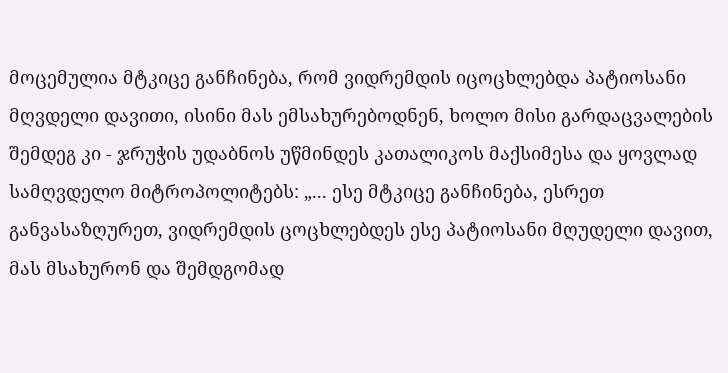მოცემულია მტკიცე განჩინება, რომ ვიდრემდის იცოცხლებდა პატიოსანი მღვდელი დავითი, ისინი მას ემსახურებოდნენ, ხოლო მისი გარდაცვალების შემდეგ კი - ჯრუჭის უდაბნოს უწმინდეს კათალიკოს მაქსიმესა და ყოვლად სამღვდელო მიტროპოლიტებს: „... ესე მტკიცე განჩინება, ესრეთ განვასაზღურეთ, ვიდრემდის ცოცხლებდეს ესე პატიოსანი მღუდელი დავით, მას მსახურონ და შემდგომად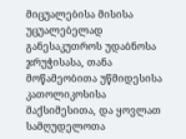მიცუალებისა მისისა უცუალებელად განესაკუთროს უდაბნოსა ჯრუჭისასა, თანა მოწამეობითა უწმიდესისა კათოლიკოსისა მაქსიმესითა, და ყოვლათ სამღუდელოთა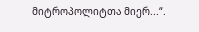მიტროპოლიტთა მიერ...“.